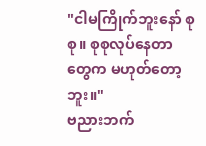"ငါမကြိုက်ဘူးနော် စုစု။ စုစုလုပ်နေတာတွေက မဟုတ်တော့ဘူး။"
ဗညားဘက်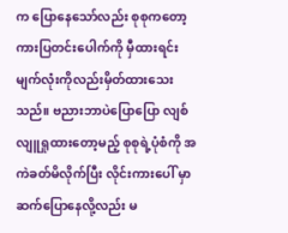က ပြောနေသော်လည်း စုစုကတော့ ကားပြတင်းပေါက်ကို မှီထားရင်း မျက်လုံးကိုလည်းမှိတ်ထားသေးသည်။ ဗညားဘာပဲပြောပြော လျစ်လျူရှုထားတော့မည့် စုစုရဲ့ပုံစံကို အကဲခတ်မိလိုက်ပြီး လိုင်းကားပေါ် မှာဆက်ပြောနေလို့လည်း မ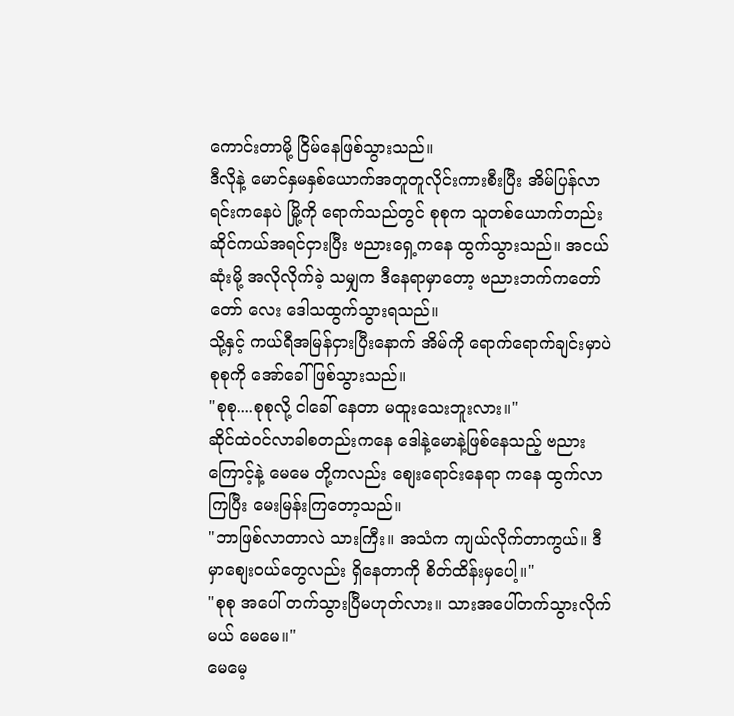ကောင်းတာမို့ ငြိမ်နေဖြစ်သွားသည်။
ဒီလိုနဲ့ မောင်နှမနှစ်ယောက်အတူတူလိုင်းကားစီးပြီး အိမ်ပြန်လာရင်းကနေပဲ မြို့ကို ရောက်သည်တွင် စုစုက သူတစ်ယောက်တည်း ဆိုင်ကယ်အရင်ငှားပြီး ဗညားရှေ့ကနေ ထွက်သွားသည်။ အငယ်ဆုံးမို့ အလိုလိုက်ခဲ့ သမျှက ဒီနေရာမှာတော့ ဗညားဘက်ကတော်တော် လေး ဒေါသထွက်သွားရသည်။
သို့နှင့် ကယ်ရီအမြန်ငှားပြီးနောက် အိမ်ကို ရောက်ရောက်ချင်းမှာပဲ စုစုကို အော်ခေါ်ဖြစ်သွားသည်။
"စုစု....စုစုလို့ ငါခေါ် နေတာ မထူးသေးဘူးလား။"
ဆိုင်ထဲဝင်လာခါစတည်းကနေ ဒေါနဲ့မောနဲ့ဖြစ်နေသည့် ဗညားကြောင့်နဲ့ မေမေ တို့ကလည်း စျေးရောင်းနေရာ ကနေ ထွက်လာကြပြီး မေးမြန်းကြတော့သည်။
"ဘာဖြစ်လာတာလဲ သားကြီး။ အသံက ကျယ်လိုက်တာကွယ်။ ဒီမှာစျေးဝယ်တွေလည်း ရှိနေတာကို စိတ်ထိန်းမှပေါ့။"
"စုစု အပေါ် တက်သွားပြီမဟုတ်လား။ သားအပေါ်တက်သွားလိုက်မယ် မေမေ။"
မေမေ့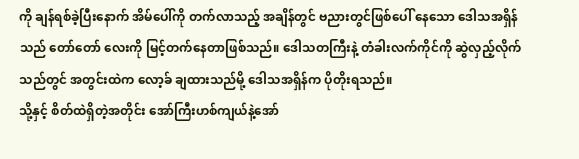ကို ချန်ရစ်ခဲ့ပြီးနောက် အိမ်ပေါ်ကို တက်လာသည့် အချိန်တွင် ဗညားတွင်ဖြစ်ပေါ် နေသော ဒေါသအရှိန်သည် တော်တော် လေးကို မြင့်တက်နေတာဖြစ်သည်။ ဒေါသတကြီးနဲ့ တံခါးလက်ကိုင်ကို ဆွဲလှည့်လိုက်သည်တွင် အတွင်းထဲက လော့ခ် ချထားသည်မို့ ဒေါသအရှိန်က ပိုတိုးရသည်။
သို့နှင့် စိတ်ထဲရှိတဲ့အတိုင်း အော်ကြီးဟစ်ကျယ်နဲ့အော်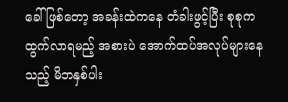ခေါ် ဖြစ်တော့ အခန်းထဲကနေ တံခါးဖွင့်ပြီး စုစုကထွက်လာရမည့် အစားပဲ အောက်ထပ်အလုပ်များနေသည့် မိဘနှစ်ပါး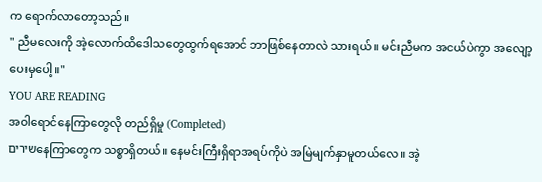က ရောက်လာတော့သည်။
" ညီမလေးကို အဲ့လောက်ထိဒေါသတွေထွက်ရအောင် ဘာဖြစ်နေတာလဲ သားရယ်။ မင်းညီမက အငယ်ပဲကွာ အလျော့ပေးမှပေါ့။"
YOU ARE READING
အဝါရောင်နေကြာတွေလို တည်ရှိမှု (Completed)
שיריםနေကြာတွေက သစ္စာရှိတယ်။ နေမင်းကြီးရှိရာအရပ်ကိုပဲ အမြဲမျက်နှာမူတယ်လေ။ အဲ့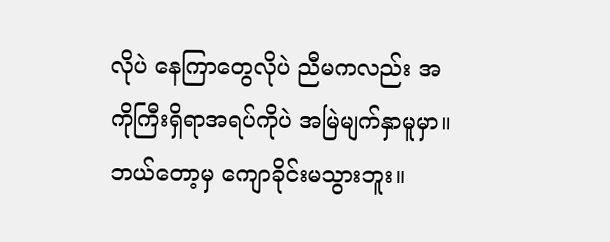လိုပဲ နေကြာတွေလိုပဲ ညီမကလည်း အကိုကြီးရှိရာအရပ်ကိုပဲ အမြဲမျက်နှာမူမှာ။ ဘယ်တော့မှ ကျောခိုင်းမသွားဘူး။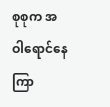စုစုက အဝါရောင်နေကြာ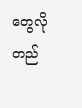တွေလို တည်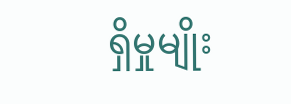ရှိမှုမျိုး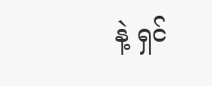နဲ့ ရှင်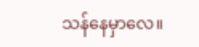သန်နေမှာလေ။